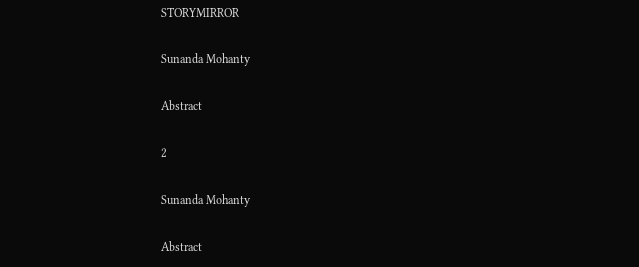STORYMIRROR

Sunanda Mohanty

Abstract

2

Sunanda Mohanty

Abstract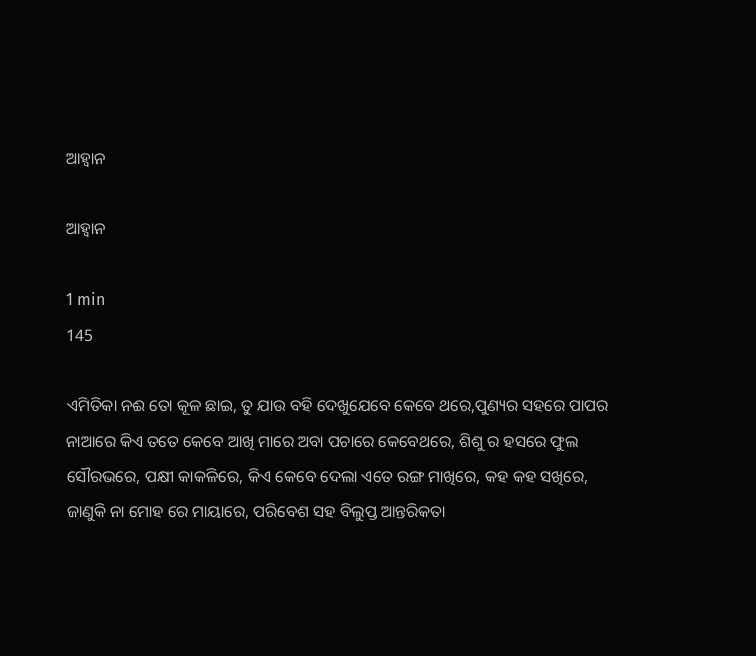ଆହ୍ୱାନ

ଆହ୍ୱାନ

1 min
145

ଏମିତିକା ନଈ ତୋ କୂଳ ଛାଇ, ତୁ ଯାଉ ବହି ଦେଖୁଯେବେ କେବେ ଥରେ,ପୁଣ୍ୟର ସହରେ ପାପର ନାଆରେ କିଏ ତତେ କେବେ ଆଖି ମାରେ ଅବା ପଚାରେ କେବେଥରେ, ଶିଶୁ ର ହସରେ ଫୁଲ ସୌରଭରେ, ପକ୍ଷୀ କାକଳିରେ, କିଏ କେବେ ଦେଲା ଏତେ ରଙ୍ଗ ମାଖିରେ, କହ କହ ସଖିରେ, ଜାଣୁକି ନା ମୋହ ରେ ମାୟାରେ, ପରିବେଶ ସହ ବିଲୁପ୍ତ ଆନ୍ତରିକତା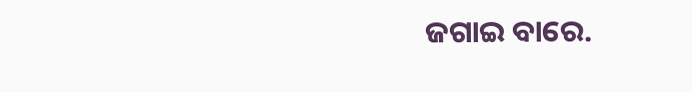ଜଗାଇ ବାରେ.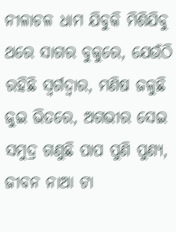ନୀଳାଚଳ ଧାମ ଯିବୁକି ମିଶିଯିବୁ ଥରେ ସାଗର ବୁକୁରେ, ଯେଉଁଠି ରହିଛି ସ୍ୱର୍ଗଦ୍ୱାର, ମଣିଷ ଜଳୁଛି ଜୁଇ ଭିତରେ, ଅଗଭୀର ସେଇ ସମୁଦ୍ର ଗଣୁଛି ପାପ ପୁଣି ପୁଣ୍ୟ, ଜୀବନ ନାଆ ଟା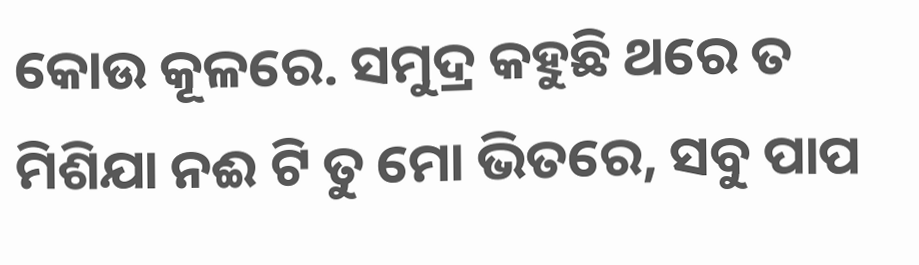କୋଉ କୂଳରେ. ସମୁଦ୍ର କହୁଛି ଥରେ ତ ମିଶିଯା ନଈ ଟି ତୁ ମୋ ଭିତରେ, ସବୁ ପାପ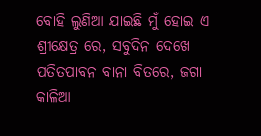ବୋହି ଲୁଣିଆ ଯାଇଛି ମୁଁ ହୋଇ ଏ ଶ୍ରୀକ୍ଷେତ୍ର ରେ, ସବୁଦିନ ଦେଖେ ପତିତପାବନ ବାନା ବିତରେ, ଜଗା କାଳିଆ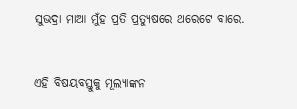ସୁଭଦ୍ରା ମାଆ ମୁଁହ ପ୍ରତି ପ୍ରତ୍ୟୁଷରେ ଥରେଟେ ବାରେ.


ଏହି ବିଷୟବସ୍ତୁକୁ ମୂଲ୍ୟାଙ୍କନ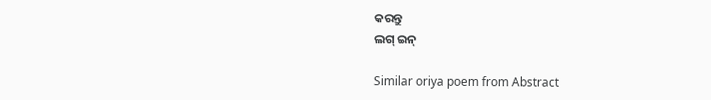କରନ୍ତୁ
ଲଗ୍ ଇନ୍

Similar oriya poem from Abstract